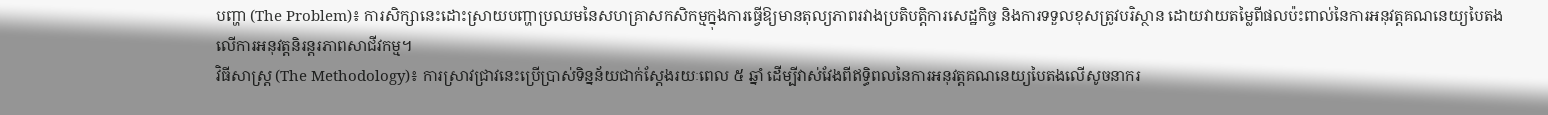បញ្ហា (The Problem)៖ ការសិក្សានេះដោះស្រាយបញ្ហាប្រឈមនៃសហគ្រាសកសិកម្មក្នុងការធ្វើឱ្យមានតុល្យភាពរវាងប្រតិបត្តិការសេដ្ឋកិច្ច និងការទទួលខុសត្រូវបរិស្ថាន ដោយវាយតម្លៃពីផលប៉ះពាល់នៃការអនុវត្តគណនេយ្យបៃតងលើការអនុវត្តនិរន្តរភាពសាជីវកម្ម។
វិធីសាស្ត្រ (The Methodology)៖ ការស្រាវជ្រាវនេះប្រើប្រាស់ទិន្នន័យជាក់ស្តែងរយៈពេល ៥ ឆ្នាំ ដើម្បីវាស់វែងពីឥទ្ធិពលនៃការអនុវត្តគណនេយ្យបៃតងលើសូចនាករ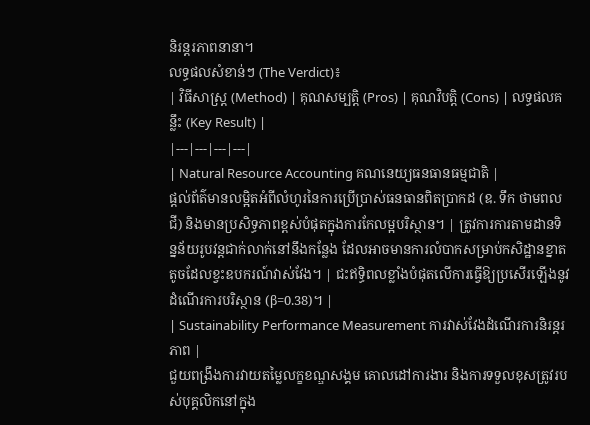និរន្តរភាពនានា។
លទ្ធផលសំខាន់ៗ (The Verdict)៖
| វិធីសាស្ត្រ (Method) | គុណសម្បត្តិ (Pros) | គុណវិបត្តិ (Cons) | លទ្ធផលគន្លឹះ (Key Result) |
|---|---|---|---|
| Natural Resource Accounting គណនេយ្យធនធានធម្មជាតិ |
ផ្តល់ព័ត៌មានលម្អិតអំពីលំហូរនៃការប្រើប្រាស់ធនធានពិតប្រាកដ (ឧ. ទឹក ថាមពល ជី) និងមានប្រសិទ្ធភាពខ្ពស់បំផុតក្នុងការកែលម្អបរិស្ថាន។ | ត្រូវការការតាមដានទិន្នន័យរូបវន្តជាក់លាក់នៅនឹងកន្លែង ដែលអាចមានការលំបាកសម្រាប់កសិដ្ឋានខ្នាតតូចដែលខ្វះឧបករណ៍វាស់វែង។ | ជះឥទ្ធិពលខ្លាំងបំផុតលើការធ្វើឱ្យប្រសើរឡើងនូវដំណើរការបរិស្ថាន (β=0.38)។ |
| Sustainability Performance Measurement ការវាស់វែងដំណើរការនិរន្តរភាព |
ជួយពង្រឹងការវាយតម្លៃលក្ខខណ្ឌសង្គម គោលដៅការងារ និងការទទួលខុសត្រូវរបស់បុគ្គលិកនៅក្នុង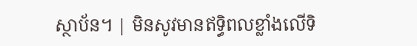ស្ថាប័ន។ | មិនសូវមានឥទ្ធិពលខ្លាំងលើទិ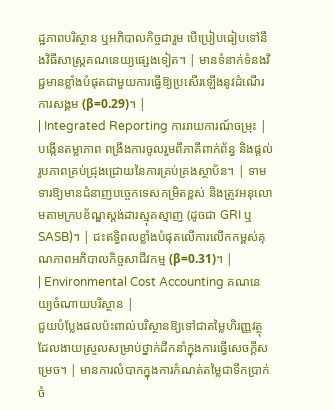ដ្ឋភាពបរិស្ថាន ឬអភិបាលកិច្ចជារួម បើប្រៀបធៀបទៅនឹងវិធីសាស្ត្រគណនេយ្យផ្សេងទៀត។ | មានទំនាក់ទំនងវិជ្ជមានខ្លាំងបំផុតជាមួយការធ្វើឱ្យប្រសើរឡើងនូវដំណើរការសង្គម (β=0.29)។ |
| Integrated Reporting ការរាយការណ៍ចម្រុះ |
បង្កើនតម្លាភាព ពង្រឹងការចូលរួមពីភាគីពាក់ព័ន្ធ និងផ្តល់រូបភាពគ្រប់ជ្រុងជ្រោយនៃការគ្រប់គ្រងស្ថាប័ន។ | ទាមទារឱ្យមានជំនាញបច្ចេកទេសកម្រិតខ្ពស់ និងត្រូវអនុលោមតាមក្របខ័ណ្ឌស្តង់ដារស្មុគស្មាញ (ដូចជា GRI ឬ SASB)។ | ជះឥទ្ធិពលខ្លាំងបំផុតលើការលើកកម្ពស់គុណភាពអភិបាលកិច្ចសាជីវកម្ម (β=0.31)។ |
| Environmental Cost Accounting គណនេយ្យចំណាយបរិស្ថាន |
ជួយបំប្លែងផលប៉ះពាល់បរិស្ថានឱ្យទៅជាតម្លៃហិរញ្ញវត្ថុ ដែលងាយស្រួលសម្រាប់ថ្នាក់ដឹកនាំក្នុងការធ្វើសេចក្តីសម្រេច។ | មានការលំបាកក្នុងការកំណត់តម្លៃជាទឹកប្រាក់ចំ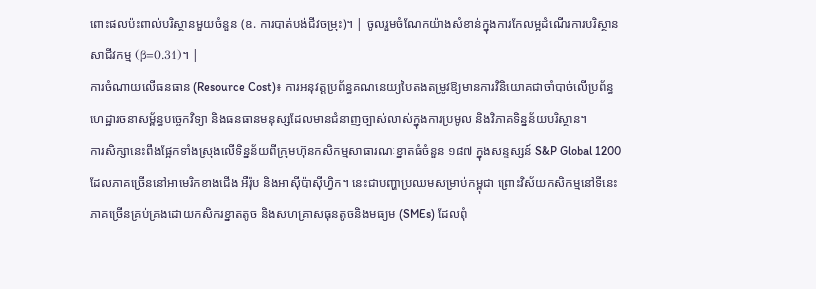ពោះផលប៉ះពាល់បរិស្ថានមួយចំនួន (ឧ. ការបាត់បង់ជីវចម្រុះ)។ | ចូលរួមចំណែកយ៉ាងសំខាន់ក្នុងការកែលម្អដំណើរការបរិស្ថានសាជីវកម្ម (β=0.31)។ |
ការចំណាយលើធនធាន (Resource Cost)៖ ការអនុវត្តប្រព័ន្ធគណនេយ្យបៃតងតម្រូវឱ្យមានការវិនិយោគជាចាំបាច់លើប្រព័ន្ធហេដ្ឋារចនាសម្ព័ន្ធបច្ចេកវិទ្យា និងធនធានមនុស្សដែលមានជំនាញច្បាស់លាស់ក្នុងការប្រមូល និងវិភាគទិន្នន័យបរិស្ថាន។
ការសិក្សានេះពឹងផ្អែកទាំងស្រុងលើទិន្នន័យពីក្រុមហ៊ុនកសិកម្មសាធារណៈខ្នាតធំចំនួន ១៨៧ ក្នុងសន្ទស្សន៍ S&P Global 1200 ដែលភាគច្រើននៅអាមេរិកខាងជើង អឺរ៉ុប និងអាស៊ីប៉ាស៊ីហ្វិក។ នេះជាបញ្ហាប្រឈមសម្រាប់កម្ពុជា ព្រោះវិស័យកសិកម្មនៅទីនេះភាគច្រើនគ្រប់គ្រងដោយកសិករខ្នាតតូច និងសហគ្រាសធុនតូចនិងមធ្យម (SMEs) ដែលពុំ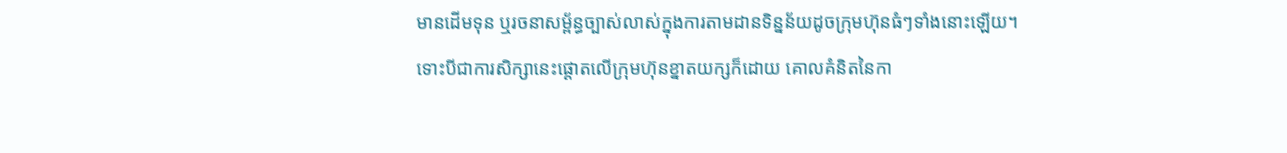មានដើមទុន ឬរចនាសម្ព័ន្ធច្បាស់លាស់ក្នុងការតាមដានទិន្នន័យដូចក្រុមហ៊ុនធំៗទាំងនោះឡើយ។
ទោះបីជាការសិក្សានេះផ្តោតលើក្រុមហ៊ុនខ្នាតយក្សក៏ដោយ គោលគំនិតនៃកា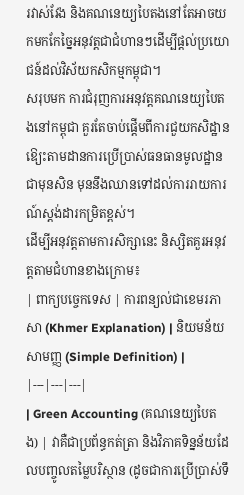រវាស់វែង និងគណនេយ្យបៃតងនៅតែអាចយកមកកែច្នៃអនុវត្តជាជំហានៗដើម្បីផ្តល់ប្រយោជន៍ដល់វិស័យកសិកម្មកម្ពុជា។
សរុបមក ការជំរុញការអនុវត្តគណនេយ្យបៃតងនៅកម្ពុជា គួរតែចាប់ផ្តើមពីការជួយកសិដ្ឋានឱ្យេះតាមដានការប្រើប្រាស់ធនធានមូលដ្ឋានជាមុនសិន មុននឹងឈានទៅដល់ការរាយការណ៍ស្តង់ដារកម្រិតខ្ពស់។
ដើម្បីអនុវត្តតាមការសិក្សានេះ និស្សិតគួរអនុវត្តតាមជំហានខាងក្រោម៖
| ពាក្យបច្ចេកទេស | ការពន្យល់ជាខេមរភាសា (Khmer Explanation) | និយមន័យសាមញ្ញ (Simple Definition) |
|---|---|---|
| Green Accounting (គណនេយ្យបៃតង) | វាគឺជាប្រព័ន្ធកត់ត្រា និងវិភាគទិន្នន័យដែលបញ្ចូលតម្លៃបរិស្ថាន (ដូចជាការប្រើប្រាស់ទឹ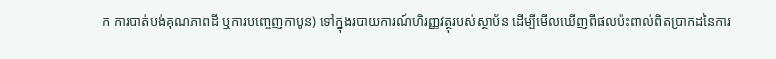ក ការបាត់បង់គុណភាពដី ឬការបញ្ចេញកាបូន) ទៅក្នុងរបាយការណ៍ហិរញ្ញវត្ថុរបស់ស្ថាប័ន ដើម្បីមើលឃើញពីផលប៉ះពាល់ពិតប្រាកដនៃការ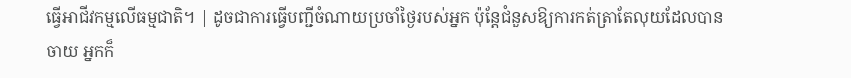ធ្វើអាជីវកម្មលើធម្មជាតិ។ | ដូចជាការធ្វើបញ្ជីចំណាយប្រចាំថ្ងៃរបស់អ្នក ប៉ុន្តែជំនួសឱ្យការកត់ត្រាតែលុយដែលបានចាយ អ្នកក៏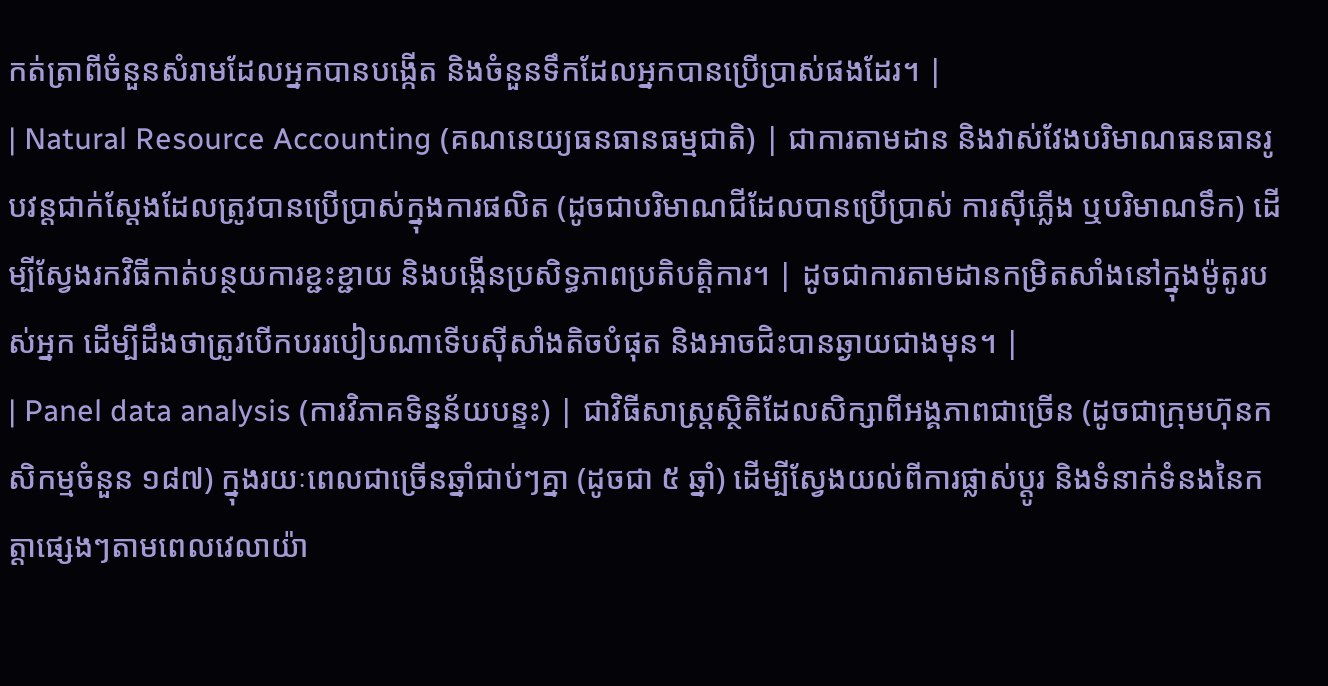កត់ត្រាពីចំនួនសំរាមដែលអ្នកបានបង្កើត និងចំនួនទឹកដែលអ្នកបានប្រើប្រាស់ផងដែរ។ |
| Natural Resource Accounting (គណនេយ្យធនធានធម្មជាតិ) | ជាការតាមដាន និងវាស់វែងបរិមាណធនធានរូបវន្តជាក់ស្តែងដែលត្រូវបានប្រើប្រាស់ក្នុងការផលិត (ដូចជាបរិមាណជីដែលបានប្រើប្រាស់ ការស៊ីភ្លើង ឬបរិមាណទឹក) ដើម្បីស្វែងរកវិធីកាត់បន្ថយការខ្ជះខ្ជាយ និងបង្កើនប្រសិទ្ធភាពប្រតិបត្តិការ។ | ដូចជាការតាមដានកម្រិតសាំងនៅក្នុងម៉ូតូរបស់អ្នក ដើម្បីដឹងថាត្រូវបើកបររបៀបណាទើបស៊ីសាំងតិចបំផុត និងអាចជិះបានឆ្ងាយជាងមុន។ |
| Panel data analysis (ការវិភាគទិន្នន័យបន្ទះ) | ជាវិធីសាស្ត្រស្ថិតិដែលសិក្សាពីអង្គភាពជាច្រើន (ដូចជាក្រុមហ៊ុនកសិកម្មចំនួន ១៨៧) ក្នុងរយៈពេលជាច្រើនឆ្នាំជាប់ៗគ្នា (ដូចជា ៥ ឆ្នាំ) ដើម្បីស្វែងយល់ពីការផ្លាស់ប្តូរ និងទំនាក់ទំនងនៃកត្តាផ្សេងៗតាមពេលវេលាយ៉ា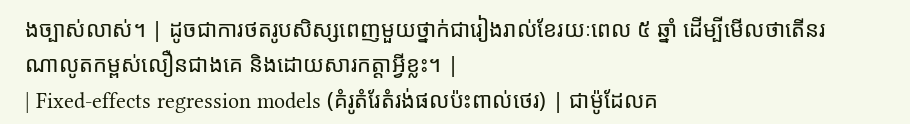ងច្បាស់លាស់។ | ដូចជាការថតរូបសិស្សពេញមួយថ្នាក់ជារៀងរាល់ខែរយៈពេល ៥ ឆ្នាំ ដើម្បីមើលថាតើនរណាលូតកម្ពស់លឿនជាងគេ និងដោយសារកត្តាអ្វីខ្លះ។ |
| Fixed-effects regression models (គំរូតំរែតំរង់ផលប៉ះពាល់ថេរ) | ជាម៉ូដែលគ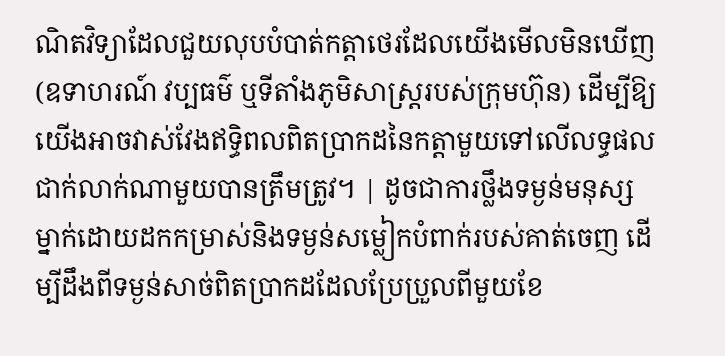ណិតវិទ្យាដែលជួយលុបបំបាត់កត្តាថេរដែលយើងមើលមិនឃើញ (ឧទាហរណ៍ វប្បធម៌ ឬទីតាំងភូមិសាស្ត្ររបស់ក្រុមហ៊ុន) ដើម្បីឱ្យយើងអាចវាស់វែងឥទ្ធិពលពិតប្រាកដនៃកត្តាមួយទៅលើលទ្ធផលជាក់លាក់ណាមួយបានត្រឹមត្រូវ។ | ដូចជាការថ្លឹងទម្ងន់មនុស្សម្នាក់ដោយដកកម្រាស់និងទម្ងន់សម្លៀកបំពាក់របស់គាត់ចេញ ដើម្បីដឹងពីទម្ងន់សាច់ពិតប្រាកដដែលប្រែប្រួលពីមួយខែ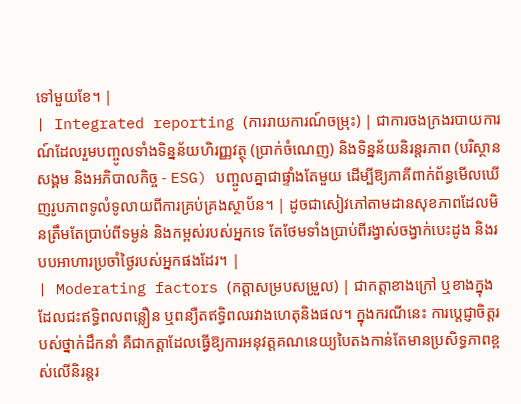ទៅមួយខែ។ |
| Integrated reporting (ការរាយការណ៍ចម្រុះ) | ជាការចងក្រងរបាយការណ៍ដែលរួមបញ្ចូលទាំងទិន្នន័យហិរញ្ញវត្ថុ (ប្រាក់ចំណេញ) និងទិន្នន័យនិរន្តរភាព (បរិស្ថាន សង្គម និងអភិបាលកិច្ច - ESG) បញ្ចូលគ្នាជាផ្ទាំងតែមួយ ដើម្បីឱ្យភាគីពាក់ព័ន្ធមើលឃើញរូបភាពទូលំទូលាយពីការគ្រប់គ្រងស្ថាប័ន។ | ដូចជាសៀវភៅតាមដានសុខភាពដែលមិនត្រឹមតែប្រាប់ពីទម្ងន់ និងកម្ពស់របស់អ្នកទេ តែថែមទាំងប្រាប់ពីរង្វាស់ចង្វាក់បេះដូង និងរបបអាហារប្រចាំថ្ងៃរបស់អ្នកផងដែរ។ |
| Moderating factors (កត្តាសម្របសម្រួល) | ជាកត្តាខាងក្រៅ ឬខាងក្នុងដែលជះឥទ្ធិពលពន្លឿន ឬពន្យឺតឥទ្ធិពលរវាងហេតុនិងផល។ ក្នុងករណីនេះ ការប្តេជ្ញាចិត្តរបស់ថ្នាក់ដឹកនាំ គឺជាកត្តាដែលធ្វើឱ្យការអនុវត្តគណនេយ្យបៃតងកាន់តែមានប្រសិទ្ធភាពខ្ពស់លើនិរន្តរ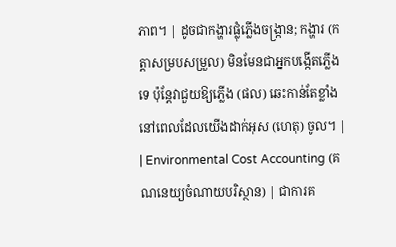ភាព។ | ដូចជាកង្ហារផ្លុំភ្លើងចង្ក្រាន; កង្ហារ (កត្តាសម្របសម្រួល) មិនមែនជាអ្នកបង្កើតភ្លើងទេ ប៉ុន្តែវាជួយឱ្យភ្លើង (ផល) ឆេះកាន់តែខ្លាំងនៅពេលដែលយើងដាក់អុស (ហេតុ) ចូល។ |
| Environmental Cost Accounting (គណនេយ្យចំណាយបរិស្ថាន) | ជាការគ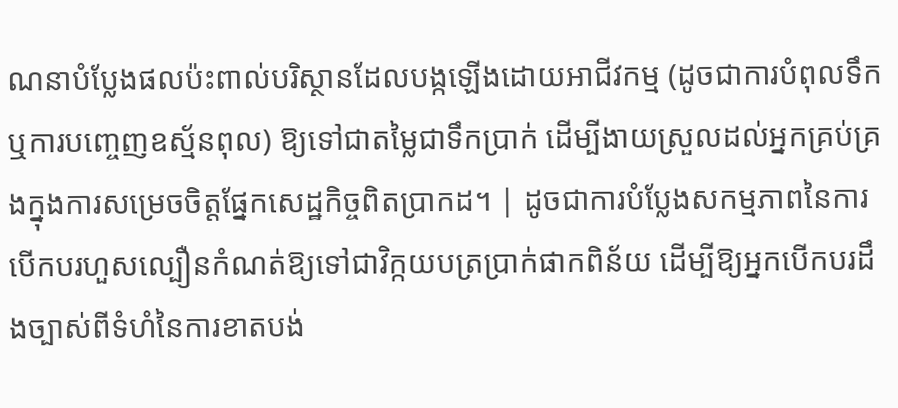ណនាបំប្លែងផលប៉ះពាល់បរិស្ថានដែលបង្កឡើងដោយអាជីវកម្ម (ដូចជាការបំពុលទឹក ឬការបញ្ចេញឧស្ម័នពុល) ឱ្យទៅជាតម្លៃជាទឹកប្រាក់ ដើម្បីងាយស្រួលដល់អ្នកគ្រប់គ្រងក្នុងការសម្រេចចិត្តផ្នែកសេដ្ឋកិច្ចពិតប្រាកដ។ | ដូចជាការបំប្លែងសកម្មភាពនៃការបើកបរហួសល្បឿនកំណត់ឱ្យទៅជាវិក្កយបត្រប្រាក់ផាកពិន័យ ដើម្បីឱ្យអ្នកបើកបរដឹងច្បាស់ពីទំហំនៃការខាតបង់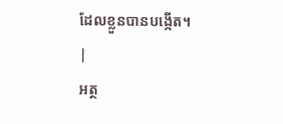ដែលខ្លួនបានបង្កើត។ |
អត្ថ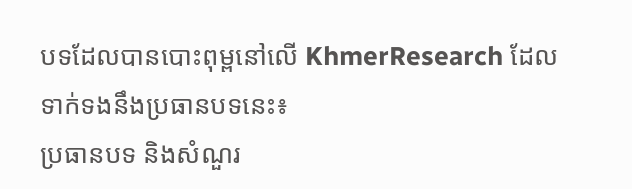បទដែលបានបោះពុម្ពនៅលើ KhmerResearch ដែលទាក់ទងនឹងប្រធានបទនេះ៖
ប្រធានបទ និងសំណួរ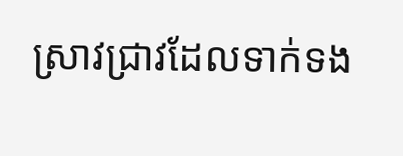ស្រាវជ្រាវដែលទាក់ទង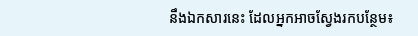នឹងឯកសារនេះ ដែលអ្នកអាចស្វែងរកបន្ថែម៖